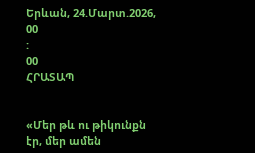Երևան, 24.Մարտ.2026,
00
:
00
ՀՐԱՏԱՊ


«Մեր թև ու թիկունքն էր, մեր ամեն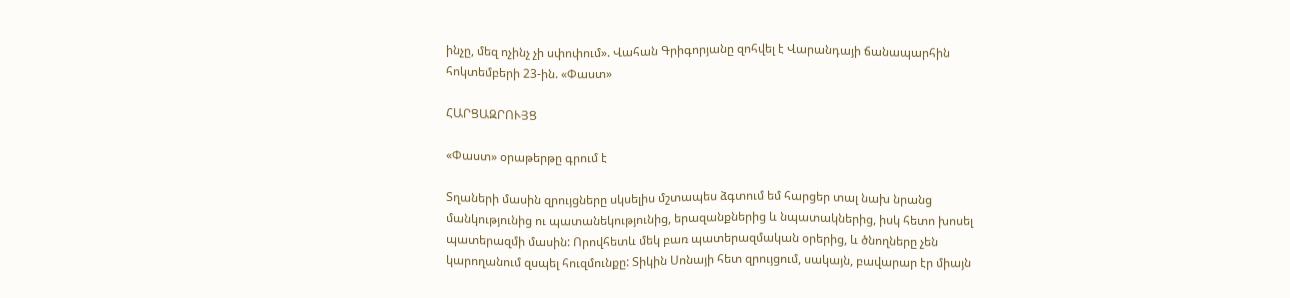ինչը, մեզ ոչինչ չի սփոփում». Վահան Գրիգորյանը զոհվել է Վարանդայի ճանապարհին հոկտեմբերի 23-ին. «Փաստ»

ՀԱՐՑԱԶՐՈՒՅՑ

«Փաստ» օրաթերթը գրում է

Տղաների մասին զրույցները սկսելիս մշտապես ձգտում եմ հարցեր տալ նախ նրանց մանկությունից ու պատանեկությունից, երազանքներից և նպատակներից, իսկ հետո խոսել պատերազմի մասին: Որովհետև մեկ բառ պատերազմական օրերից, և ծնողները չեն կարողանում զսպել հուզմունքը: Տիկին Սոնայի հետ զրույցում, սակայն, բավարար էր միայն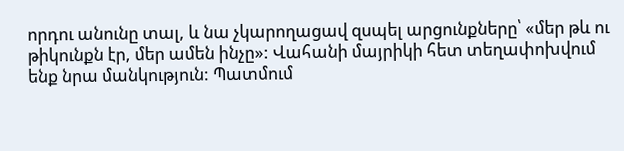որդու անունը տալ, և նա չկարողացավ զսպել արցունքները՝ «մեր թև ու թիկունքն էր, մեր ամեն ինչը»: Վահանի մայրիկի հետ տեղափոխվում ենք նրա մանկություն: Պատմում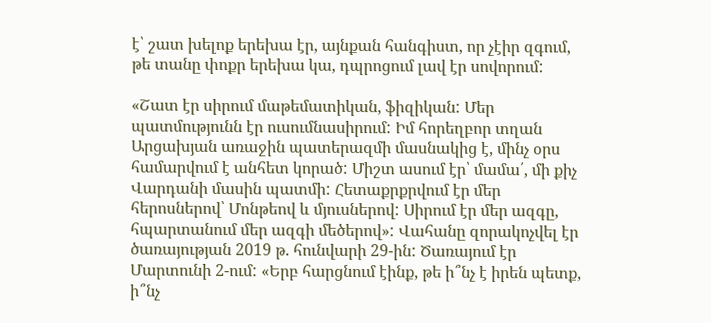է՝ շատ խելոք երեխա էր, այնքան հանգիստ, որ չէիր զգում, թե տանը փոքր երեխա կա, դպրոցում լավ էր սովորում:

«Շատ էր սիրում մաթեմատիկան, ֆիզիկան: Մեր պատմությունն էր ուսումնասիրում: Իմ հորեղբոր տղան Արցախյան առաջին պատերազմի մասնակից է, մինչ օրս համարվում է անհետ կորած: Միշտ ասում էր՝ մամա՛, մի քիչ Վարդանի մասին պատմի: Հետաքրքրվում էր մեր հերոսներով՝ Մոնթեով և մյուսներով: Սիրում էր մեր ազգը, հպարտանում մեր ազգի մեծերով»: Վահանը զորակոչվել էր ծառայության 2019 թ. հունվարի 29-ին: Ծառայում էր Մարտունի 2-ում: «Երբ հարցնում էինք, թե ի՞նչ է իրեն պետք, ի՞նչ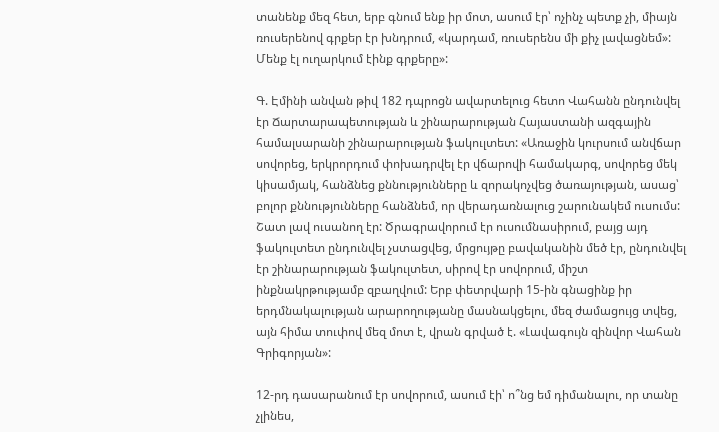տանենք մեզ հետ, երբ գնում ենք իր մոտ, ասում էր՝ ոչինչ պետք չի, միայն ռուսերենով գրքեր էր խնդրում, «կարդամ, ռուսերենս մի քիչ լավացնեմ»: Մենք էլ ուղարկում էինք գրքերը»:

Գ. Էմինի անվան թիվ 182 դպրոցն ավարտելուց հետո Վահանն ընդունվել էր Ճարտարապետության և շինարարության Հայաստանի ազգային համալսարանի շինարարության ֆակուլտետ: «Առաջին կուրսում անվճար սովորեց, երկրորդում փոխադրվել էր վճարովի համակարգ, սովորեց մեկ կիսամյակ, հանձնեց քննությունները և զորակոչվեց ծառայության, ասաց՝ բոլոր քննությունները հանձնեմ, որ վերադառնալուց շարունակեմ ուսումս: Շատ լավ ուսանող էր: Ծրագրավորում էր ուսումնասիրում, բայց այդ ֆակուլտետ ընդունվել չստացվեց, մրցույթը բավականին մեծ էր, ընդունվել էր շինարարության ֆակուլտետ, սիրով էր սովորում, միշտ ինքնակրթությամբ զբաղվում: Երբ փետրվարի 15-ին գնացինք իր երդմնակալության արարողությանը մասնակցելու, մեզ ժամացույց տվեց, այն հիմա տուփով մեզ մոտ է, վրան գրված է. «Լավագույն զինվոր Վահան Գրիգորյան»:

12-րդ դասարանում էր սովորում, ասում էի՝ ո՞նց եմ դիմանալու, որ տանը չլինես,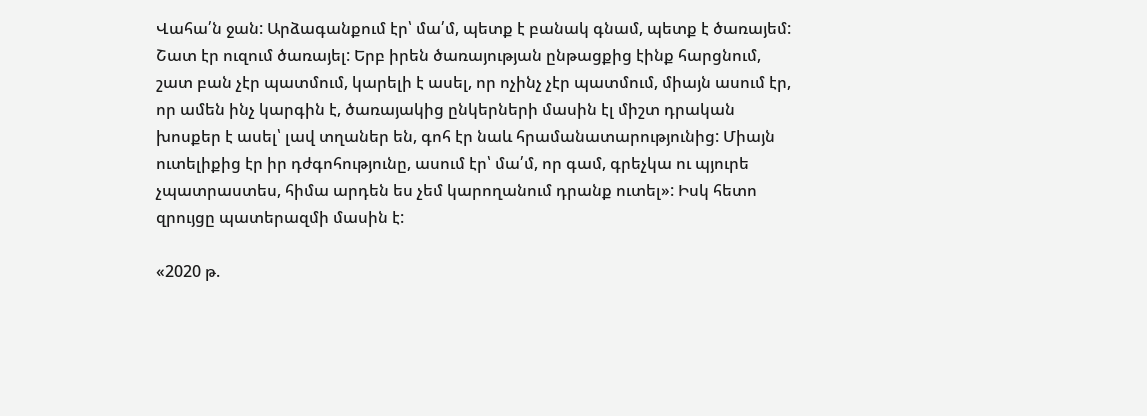Վահա՛ն ջան: Արձագանքում էր՝ մա՛մ, պետք է բանակ գնամ, պետք է ծառայեմ: Շատ էր ուզում ծառայել: Երբ իրեն ծառայության ընթացքից էինք հարցնում, շատ բան չէր պատմում, կարելի է ասել, որ ոչինչ չէր պատմում, միայն ասում էր, որ ամեն ինչ կարգին է, ծառայակից ընկերների մասին էլ միշտ դրական խոսքեր է ասել՝ լավ տղաներ են, գոհ էր նաև հրամանատարությունից: Միայն ուտելիքից էր իր դժգոհությունը, ասում էր՝ մա՛մ, որ գամ, գրեչկա ու պյուրե չպատրաստես, հիմա արդեն ես չեմ կարողանում դրանք ուտել»: Իսկ հետո զրույցը պատերազմի մասին է:

«2020 թ.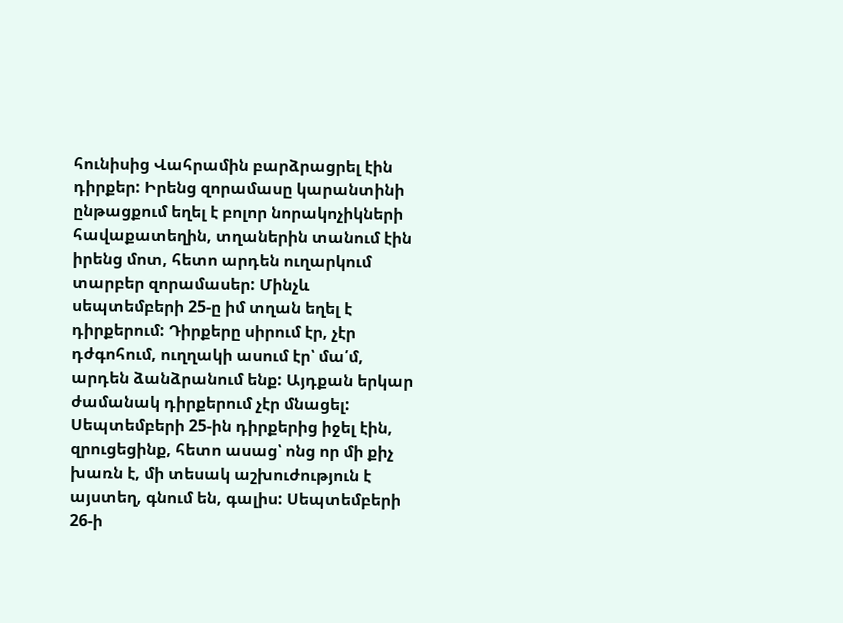հունիսից Վահրամին բարձրացրել էին դիրքեր: Իրենց զորամասը կարանտինի ընթացքում եղել է բոլոր նորակոչիկների հավաքատեղին, տղաներին տանում էին իրենց մոտ, հետո արդեն ուղարկում տարբեր զորամասեր: Մինչև սեպտեմբերի 25-ը իմ տղան եղել է դիրքերում: Դիրքերը սիրում էր, չէր դժգոհում, ուղղակի ասում էր՝ մա՛մ, արդեն ձանձրանում ենք: Այդքան երկար ժամանակ դիրքերում չէր մնացել: Սեպտեմբերի 25-ին դիրքերից իջել էին, զրուցեցինք, հետո ասաց՝ ոնց որ մի քիչ խառն է, մի տեսակ աշխուժություն է այստեղ, գնում են, գալիս: Սեպտեմբերի 26-ի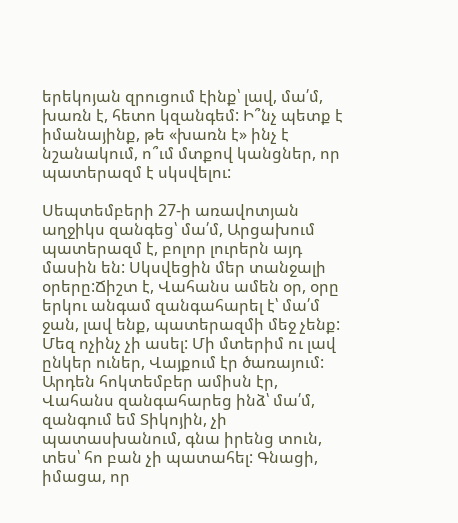երեկոյան զրուցում էինք՝ լավ, մա՛մ, խառն է, հետո կզանգեմ: Ի՞նչ պետք է իմանայինք, թե «խառն է» ինչ է նշանակում, ո՞ւմ մտքով կանցներ, որ պատերազմ է սկսվելու:

Սեպտեմբերի 27-ի առավոտյան աղջիկս զանգեց՝ մա՛մ, Արցախում պատերազմ է, բոլոր լուրերն այդ մասին են: Սկսվեցին մեր տանջալի օրերը:Ճիշտ է, Վահանս ամեն օր, օրը երկու անգամ զանգահարել է՝ մա՛մ ջան, լավ ենք, պատերազմի մեջ չենք: Մեզ ոչինչ չի ասել: Մի մտերիմ ու լավ ընկեր ուներ, Վայքում էր ծառայում: Արդեն հոկտեմբեր ամիսն էր, Վահանս զանգահարեց ինձ՝ մա՛մ, զանգում եմ Տիկոյին, չի պատասխանում, գնա իրենց տուն, տես՝ հո բան չի պատահել: Գնացի, իմացա, որ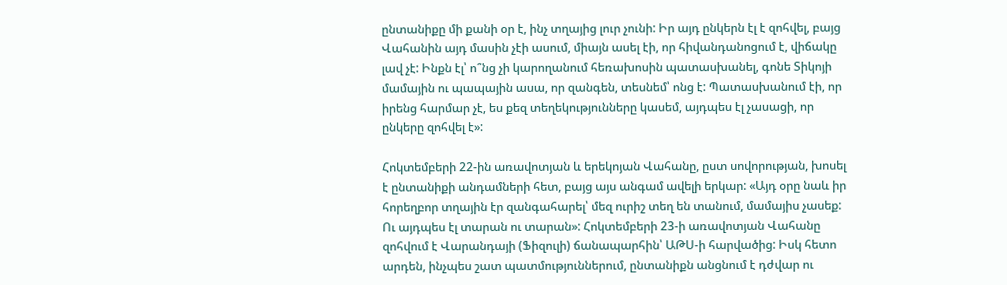ընտանիքը մի քանի օր է, ինչ տղայից լուր չունի: Իր այդ ընկերն էլ է զոհվել, բայց Վահանին այդ մասին չէի ասում, միայն ասել էի, որ հիվանդանոցում է, վիճակը լավ չէ: Ինքն էլ՝ ո՞նց չի կարողանում հեռախոսին պատասխանել, գոնե Տիկոյի մամային ու պապային ասա, որ զանգեն, տեսնեմ՝ ոնց է: Պատասխանում էի, որ իրենց հարմար չէ, ես քեզ տեղեկությունները կասեմ, այդպես էլ չասացի, որ ընկերը զոհվել է»:

Հոկտեմբերի 22-ին առավոտյան և երեկոյան Վահանը, ըստ սովորության, խոսել է ընտանիքի անդամների հետ, բայց այս անգամ ավելի երկար: «Այդ օրը նաև իր հորեղբոր տղային էր զանգահարել՝ մեզ ուրիշ տեղ են տանում, մամայիս չասեք: Ու այդպես էլ տարան ու տարան»: Հոկտեմբերի 23-ի առավոտյան Վահանը զոհվում է Վարանդայի (Ֆիզուլի) ճանապարհին՝ ԱԹՍ-ի հարվածից: Իսկ հետո արդեն, ինչպես շատ պատմություններում, ընտանիքն անցնում է դժվար ու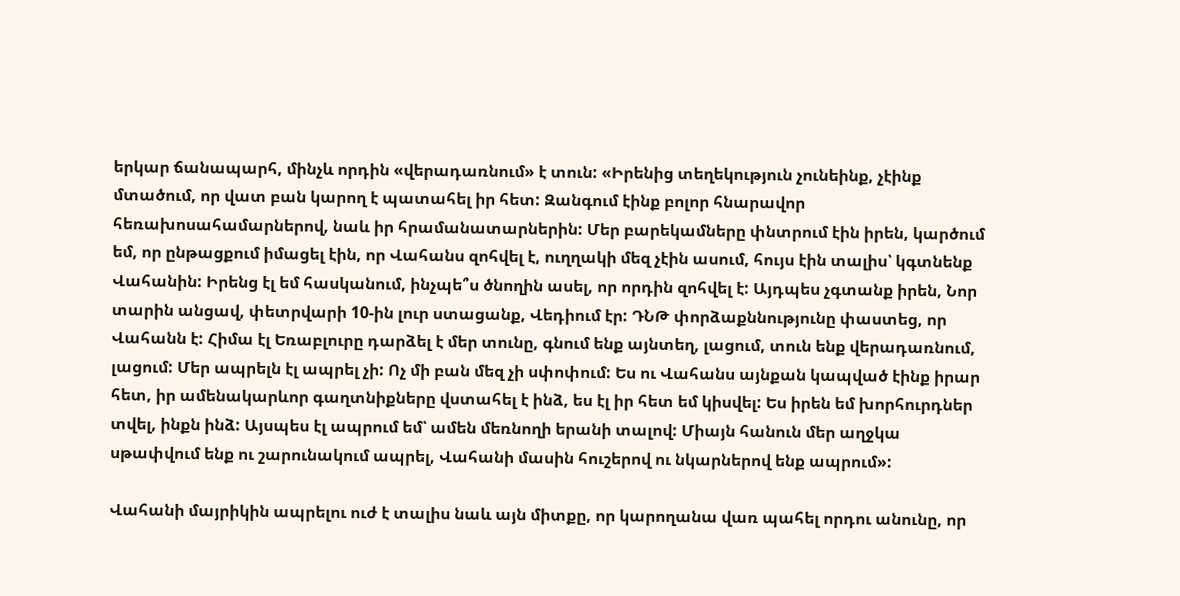երկար ճանապարհ, մինչև որդին «վերադառնում» է տուն: «Իրենից տեղեկություն չունեինք, չէինք մտածում, որ վատ բան կարող է պատահել իր հետ: Զանգում էինք բոլոր հնարավոր հեռախոսահամարներով, նաև իր հրամանատարներին: Մեր բարեկամները փնտրում էին իրեն, կարծում եմ, որ ընթացքում իմացել էին, որ Վահանս զոհվել է, ուղղակի մեզ չէին ասում, հույս էին տալիս՝ կգտնենք Վահանին: Իրենց էլ եմ հասկանում, ինչպե՞ս ծնողին ասել, որ որդին զոհվել է: Այդպես չգտանք իրեն, Նոր տարին անցավ, փետրվարի 10-ին լուր ստացանք, Վեդիում էր: ԴՆԹ փորձաքննությունը փաստեց, որ Վահանն է: Հիմա էլ Եռաբլուրը դարձել է մեր տունը, գնում ենք այնտեղ, լացում, տուն ենք վերադառնում, լացում: Մեր ապրելն էլ ապրել չի: Ոչ մի բան մեզ չի սփոփում: Ես ու Վահանս այնքան կապված էինք իրար հետ, իր ամենակարևոր գաղտնիքները վստահել է ինձ, ես էլ իր հետ եմ կիսվել: Ես իրեն եմ խորհուրդներ տվել, ինքն ինձ: Այսպես էլ ապրում եմ՝ ամեն մեռնողի երանի տալով: Միայն հանուն մեր աղջկա սթափվում ենք ու շարունակում ապրել, Վահանի մասին հուշերով ու նկարներով ենք ապրում»:

Վահանի մայրիկին ապրելու ուժ է տալիս նաև այն միտքը, որ կարողանա վառ պահել որդու անունը, որ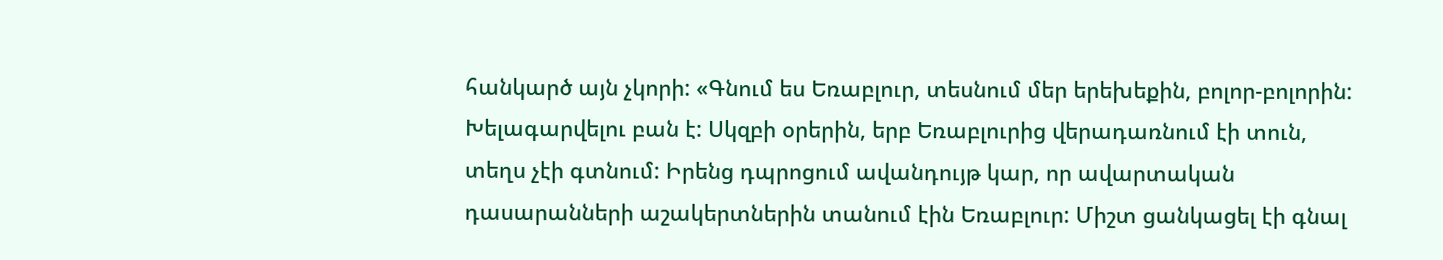հանկարծ այն չկորի: «Գնում ես Եռաբլուր, տեսնում մեր երեխեքին, բոլոր-բոլորին: Խելագարվելու բան է: Սկզբի օրերին, երբ Եռաբլուրից վերադառնում էի տուն, տեղս չէի գտնում: Իրենց դպրոցում ավանդույթ կար, որ ավարտական դասարանների աշակերտներին տանում էին Եռաբլուր: Միշտ ցանկացել էի գնալ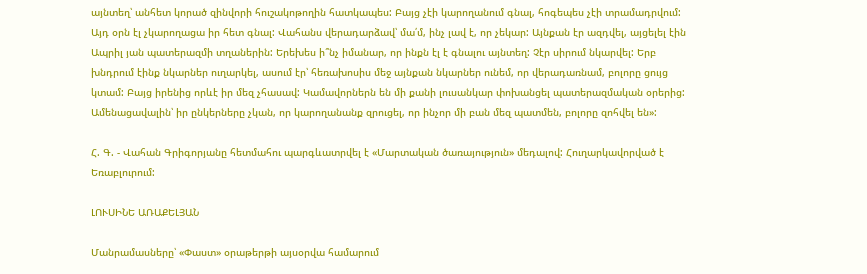այնտեղ՝ անհետ կորած զինվորի հուշակոթողին հատկապես: Բայց չէի կարողանում գնալ, հոգեպես չէի տրամադրվում: Այդ օրն էլ չկարողացա իր հետ գնալ: Վահանս վերադարձավ՝ մա՛մ, ինչ լավ է, որ չեկար: Այնքան էր ազդվել, այցելել էին Ապրիլ յան պատերազմի տղաներին: Երեխես ի՞նչ իմանար, որ ինքն էլ է գնալու այնտեղ: Չէր սիրում նկարվել: Երբ խնդրում էինք նկարներ ուղարկել, ասում էր՝ հեռախոսիս մեջ այնքան նկարներ ունեմ, որ վերադառնամ, բոլորը ցույց կտամ: Բայց իրենից որևէ իր մեզ չհասավ: Կամավորներն են մի քանի լուսանկար փոխանցել պատերազմական օրերից: Ամենացավալին՝ իր ընկերները չկան, որ կարողանանք զրուցել, որ ինչոր մի բան մեզ պատմեն, բոլորը զոհվել են»:

Հ. Գ. - Վահան Գրիգորյանը հետմահու պարգևատրվել է «Մարտական ծառայություն» մեդալով: Հուղարկավորված է Եռաբլուրում:

ԼՈՒՍԻՆԵ ԱՌԱՔԵԼՅԱՆ

Մանրամասները՝ «Փաստ» օրաթերթի այսօրվա համարում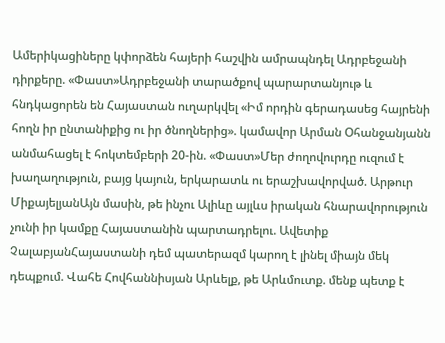Ամերիկացիները կփորձեն հայերի հաշվին ամրապնդել Ադրբեջանի դիրքերը. «Փաստ»Ադրբեջանի տարածքով պարարտանյութ և հնդկացորեն են Հայաստան ուղարկվել «Իմ որդին գերադասեց հայրենի հողն իր ընտանիքից ու իր ծնողներից». կամավոր Արման Օհանջանյանն անմահացել է հոկտեմբերի 20-ին. «Փաստ»Մեր ժողովուրդը ուզում է խաղաղություն, բայց կայուն, երկարատև ու երաշխավորված. Արթուր ՄիքայելյանԱյն մասին, թե ինչու Ալիևը այլևս իրական հնարավորություն չունի իր կամքը Հայաստանին պարտադրելու. Ավետիք ՉալաբյանՀայաստանի դեմ պատերազմ կարող է լինել միայն մեկ դեպքում. Վահե Հովհաննիսյան Արևելք, թե Արևմուտք. մենք պետք է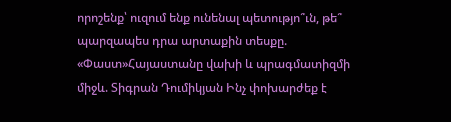որոշենք՝ ուզում ենք ունենալ պետությո՞ւն, թե՞ պարզապես դրա արտաքին տեսքը. «Փաստ»Հայաստանը վախի և պրագմատիզմի միջև. Տիգրան Դումիկյան Ինչ փոխարժեք է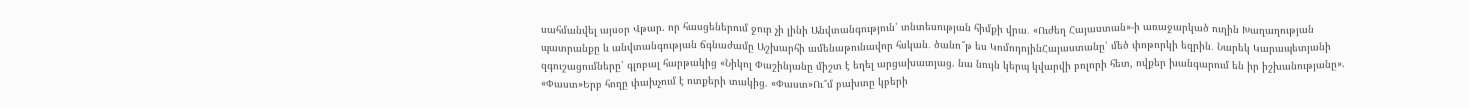սահմանվել այսօր Վթար. որ հասցեներում ջուր չի լինի Անվտանգություն՝ տնտեսության հիմքի վրա․ «Ուժեղ Հայաստան»-ի առաջարկած ուղին Խաղաղության պատրանքը և անվտանգության ճգնաժամը Աշխարհի ամենաթունավոր հսկան․ ծանո՞թ ես ԿոմոդոյինՀայաստանը՝ մեծ փոթորկի եզրին․ Նարեկ Կարապետյանի զգուշացումները՝ գլոբալ հարթակից «Նիկոլ Փաշինյանը միշտ է եղել արցախատյաց. նա նույն կերպ կվարվի բոլորի հետ, ովքեր խանգարում են իր իշխանությանը». «Փաստ»Երբ հողը փախչում է ոտքերի տակից. «Փաստ»Ու՞մ բախտը կբերի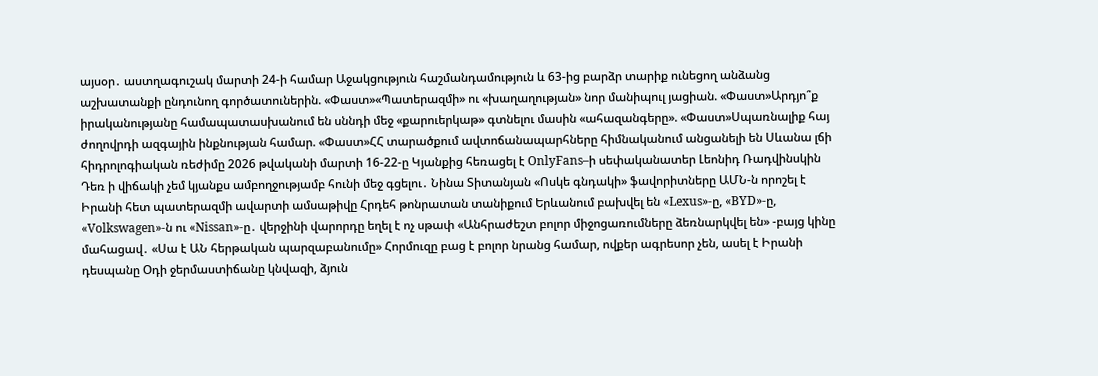այսօր․ աստղագուշակ մարտի 24-ի համար Աջակցություն հաշմանդամություն և 63-ից բարձր տարիք ունեցող անձանց աշխատանքի ընդունող գործատուներին. «Փաստ»«Պատերազմի» ու «խաղաղության» նոր մանիպուլ յացիան. «Փաստ»Արդյո՞ք իրականությանը համապատասխանում են սննդի մեջ «քարուերկաթ» գտնելու մասին «ահազանգերը». «Փաստ»Սպառնալիք հայ ժողովրդի ազգային ինքնության համար. «Փաստ»ՀՀ տարածքում ավտոճանապարհները հիմնականում անցանելի են Սևանա լճի հիդրոլոգիական ռեժիմը 2026 թվականի մարտի 16-22-ը Կյանքից հեռացել է OnlyFans–ի սեփականատեր Լեոնիդ Ռադվինսկին Դեռ ի վիճակի չեմ կյանքս ամբողջությամբ հունի մեջ գցելու․ Նինա Տիտանյան «Ոսկե գնդակի» ֆավորիտները ԱՄՆ-ն որոշել է Իրանի հետ պատերազմի ավարտի ամսաթիվը Հրդեհ թոնրատան տանիքում Երևանում բախվել են «Lexus»-ը, «BYD»-ը, «Volkswagen»-ն ու «Nissan»-ը․ վերջինի վարորդը եղել է ոչ սթափ «Անհրաժեշտ բոլոր միջոցառումները ձեռնարկվել են» -բայց կինը մահացավ․ «Սա է ԱՆ հերթական պարզաբանումը» Հորմուզը բաց է բոլոր նրանց համար, ովքեր ագրեսոր չեն, ասել է Իրանի դեսպանը Օդի ջերմաստիճանը կնվազի, ձյուն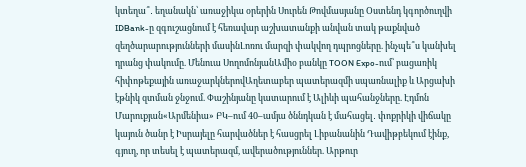կտեղա՞․ եղանակն՝ առաջիկա օրերին Սուրեն Թովմասյանը Օստենդ կգործուղվի IDBank-ը զգուշացնում է հեռավար աշխատանքի անվան տակ թաքնված զեղծարարությունների մասինԼոռու մարզի փակվող դպրոցները. ինչպե՞ս կանխել դրանց փակումը. Մենուա ՍողոմոնյանԱմիօ բանկը TOON Expo-ում՝ բացառիկ հիփոթեքային առաջարկներովԱղետաբեր պատերազմի սպառնալիք և Արցախի էթնիկ զտման ջնջում. Փաշինյանը կատարում է Ալիևի պահանջները. Էդմոն Մարուքյան«Արմենիա» ԲԿ–ում 40–ամյա ծննդկան է մահացել․ փոքրիկի վիճակը կայուն ծանր է Իսրայելը հարվածներ է հասցրել Լիբանանին Դավիթբեկում էինք, գյուղ, որ տեսել է պատերազմ, ավերածություններ. Արթուր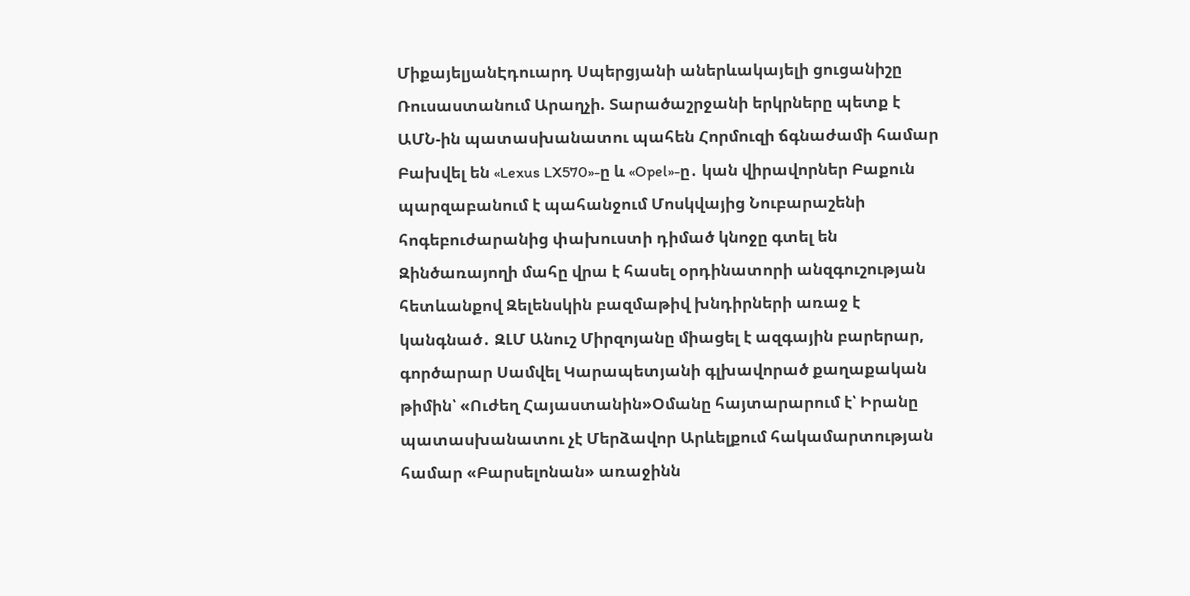ՄիքայելյանԷդուարդ Սպերցյանի աներևակայելի ցուցանիշը Ռուսաստանում Արաղչի. Տարածաշրջանի երկրները պետք է ԱՄՆ-ին պատասխանատու պահեն Հորմուզի ճգնաժամի համար Բախվել են «Lexus LX570»-ը և «Opel»-ը․ կան վիրավորներ Բաքուն պարզաբանում է պահանջում Մոսկվայից Նուբարաշենի հոգեբուժարանից փախուստի դիմած կնոջը գտել են Զինծառայողի մահը վրա է հասել օրդինատորի անզգուշության հետևանքով Զելենսկին բազմաթիվ խնդիրների առաջ է կանգնած․ ԶԼՄ Անուշ Միրզոյանը միացել է ազգային բարերար, գործարար Սամվել Կարապետյանի գլխավորած քաղաքական թիմին՝ «Ուժեղ Հայաստանին»Օմանը հայտարարում է՝ Իրանը պատասխանատու չէ Մերձավոր Արևելքում հակամարտության համար «Բարսելոնան» առաջինն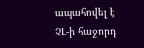ապահովել է ՉԼ-ի հաջորդ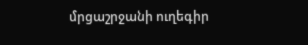մրցաշրջանի ուղեգիր